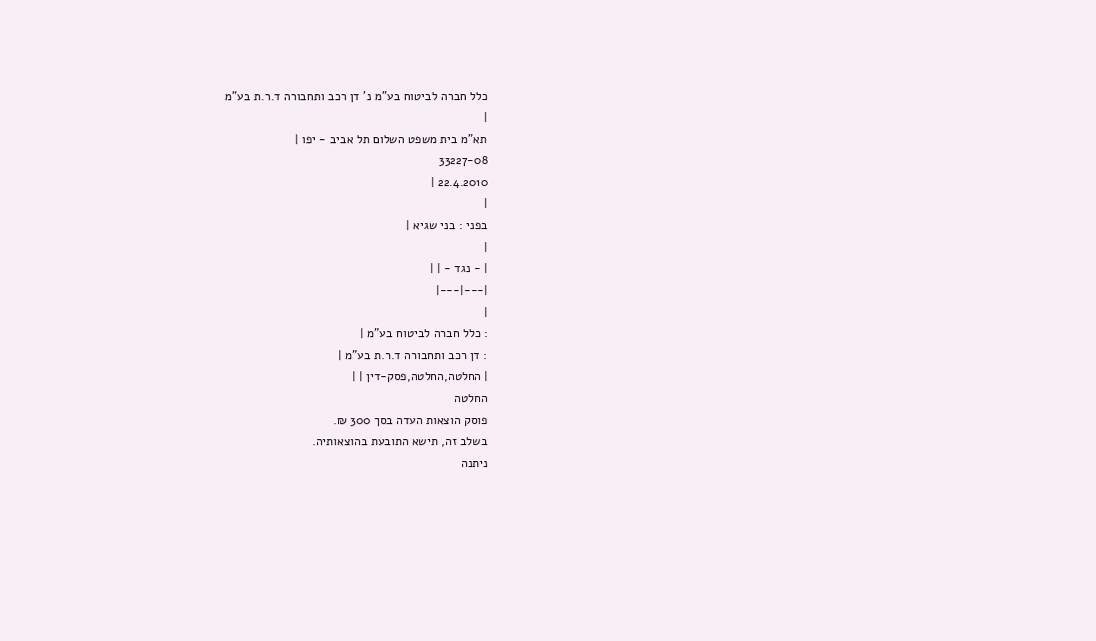כלל חברה לביטוח בע"מ נ' דן רכב ותחבורה ד.ר.ת בע"מ
|
תא"מ בית משפט השלום תל אביב - יפו |
33227-08
22.4.2010 |
|
בפני : בני שגיא |
|
| - נגד - | |
|---|---|
|
: כלל חברה לביטוח בע"מ |
: דן רכב ותחבורה ד.ר.ת בע"מ |
| החלטה,החלטה,פסק-דין | |
החלטה
פוסק הוצאות העדה בסך 300 ₪.
בשלב זה, תישא התובעת בהוצאותיה.
ניתנה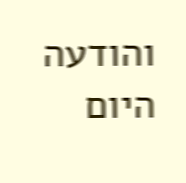והודעה היום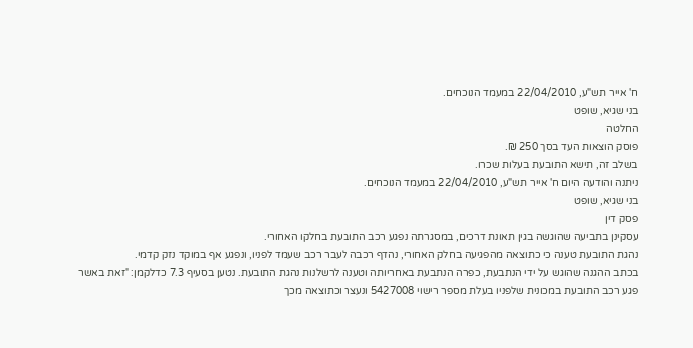ח' אייר תש"ע, 22/04/2010 במעמד הנוכחים.
בני שגיא, שופט
החלטה
פוסק הוצאות העד בסך 250 ₪.
בשלב זה, תישא התובעת בעלות שכרו.
ניתנה והודעה היום ח' אייר תש"ע, 22/04/2010 במעמד הנוכחים.
בני שגיא, שופט
פסק דין
עסקינן בתביעה שהוגשה בגין תאונת דרכים, במסגרתה נפגע רכב התובעת בחלקו האחורי.
נהגת התובעת טענה כי כתוצאה מהפגיעה בחלק האחורי, נהדף רכבה לעבר רכב שעמד לפניו, ונפגע אף במוקד נזק קדמי.
בכתב ההגנה שהוגש על ידי הנתבעת, כפרה הנתבעת באחריותה וטענה לרשלנות נהגת התובעת. נטען בסעיף 7.3 כדלקמן: "זאת באשר פגע רכב התובעת במכונית שלפניו בעלת מספר רישוי 5427008 ונעצר וכתוצאה מכך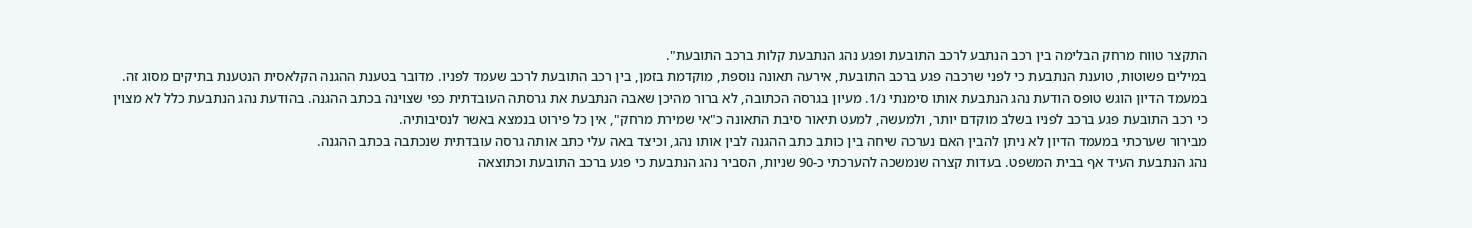התקצר טווח מרחק הבלימה בין רכב הנתבע לרכב התובעת ופגע נהג הנתבעת קלות ברכב התובעת".
במילים פשוטות, טוענת הנתבעת כי לפני שרכבה פגע ברכב התובעת, אירעה תאונה נוספת, מוקדמת בזמן, בין רכב התובעת לרכב שעמד לפניו. מדובר בטענת ההגנה הקלאסית הנטענת בתיקים מסוג זה.
במעמד הדיון הוגש טופס הודעת נהג הנתבעת אותו סימנתי נ/1. מעיון בגרסה הכתובה, לא ברור מהיכן שאבה הנתבעת את גרסתה העובדתית כפי שצוינה בכתב ההגנה. בהודעת נהג הנתבעת כלל לא מצוין כי רכב התובעת פגע ברכב לפניו בשלב מוקדם יותר, ולמעשה, למעט תיאור סיבת התאונה כ"אי שמירת מרחק", אין כל פירוט בנמצא באשר לנסיבותיה.
מבירור שערכתי במעמד הדיון לא ניתן להבין האם נערכה שיחה בין כותב כתב ההגנה לבין אותו נהג, וכיצד באה עלי כתב אותה גרסה עובדתית שנכתבה בכתב ההגנה.
נהג הנתבעת העיד אף בבית המשפט. בעדות קצרה שנמשכה להערכתי כ-90 שניות, הסביר נהג הנתבעת כי פגע ברכב התובעת וכתוצאה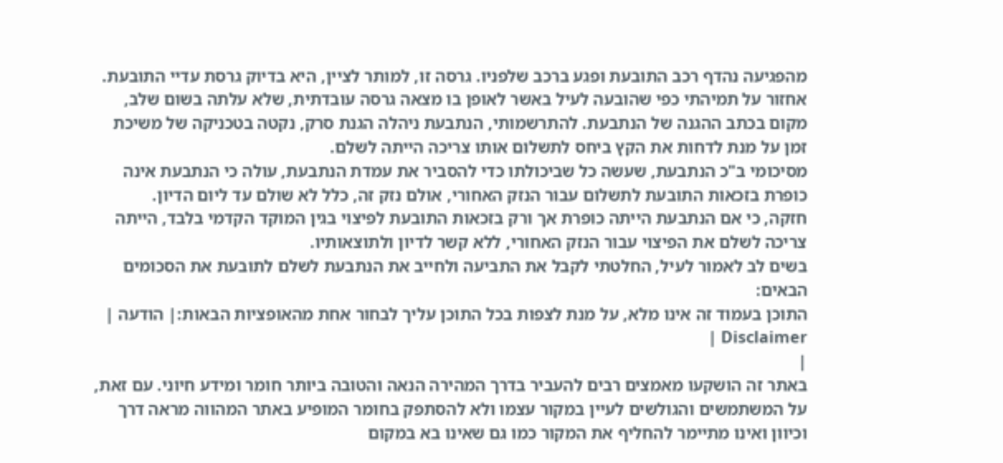מהפגיעה נהדף רכב התובעת ופגע ברכב שלפניו. גרסה זו, למותר לציין, היא בדיוק גרסת עדיי התובעת.
אחזור על תמיהתי כפי שהובעה לעיל באשר לאופן בו מצאה גרסה עובדתית, שלא עלתה בשום שלב, מקום בכתב ההגנה של הנתבעת. להתרשמותי, הנתבעת ניהלה הגנת סרק, נקטה בטכניקה של משיכת זמן על מנת לדחות את הקץ ביחס לתשלום אותו צריכה הייתה לשלם.
מסיכומי ב"כ הנתבעת, שעשה כל שביכולתו כדי להסביר את עמדת הנתבעת, עולה כי הנתבעת אינה כופרת בזכאות התובעת לתשלום עבור הנזק האחורי, אולם נזק זה, כלל לא שולם עד ליום הדיון.
חזקה, כי אם הנתבעת הייתה כופרת אך ורק בזכאות התובעת לפיצוי בגין המוקד הקדמי בלבד, הייתה צריכה לשלם את הפיצוי עבור הנזק האחורי, ללא קשר לדיון ולתוצאותיו.
בשים לב לאמור לעיל, החלטתי לקבל את התביעה ולחייב את הנתבעת לשלם לתובעת את הסכומים הבאים:
התוכן בעמוד זה אינו מלא, על מנת לצפות בכל התוכן עליך לבחור אחת מהאופציות הבאות:| הודעה | Disclaimer |
|
באתר זה הושקעו מאמצים רבים להעביר בדרך המהירה הנאה והטובה ביותר חומר ומידע חיוני. עם זאת, על המשתמשים והגולשים לעיין במקור עצמו ולא להסתפק בחומר המופיע באתר המהווה מראה דרך וכיוון ואינו מתיימר להחליף את המקור כמו גם שאינו בא במקום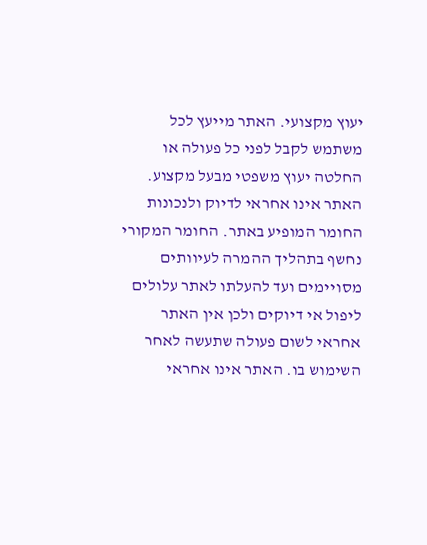יעוץ מקצועי. האתר מייעץ לכל משתמש לקבל לפני כל פעולה או החלטה יעוץ משפטי מבעל מקצוע. האתר אינו אחראי לדיוק ולנכונות החומר המופיע באתר. החומר המקורי נחשף בתהליך ההמרה לעיוותים מסויימים ועד להעלתו לאתר עלולים ליפול אי דיוקים ולכן אין האתר אחראי לשום פעולה שתעשה לאחר השימוש בו. האתר אינו אחראי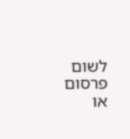לשום פרסום או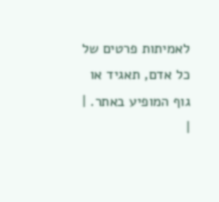לאמיתות פרטים של כל אדם, תאגיד או גוף המופיע באתר. |
|